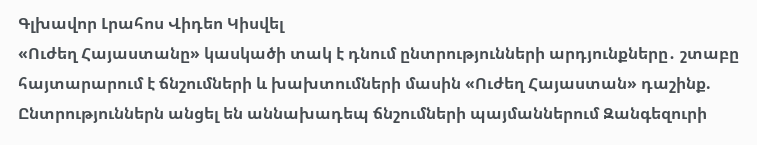Գլխավոր Լրահոս Վիդեո Կիսվել
«Ուժեղ Հայաստանը» կասկածի տակ է դնում ընտրությունների արդյունքները․ շտաբը հայտարարում է ճնշումների և խախտումների մասին «Ուժեղ Հայաստան» դաշինք. Ընտրություններն անցել են աննախադեպ ճնշումների պայմաններում Զանգեզուրի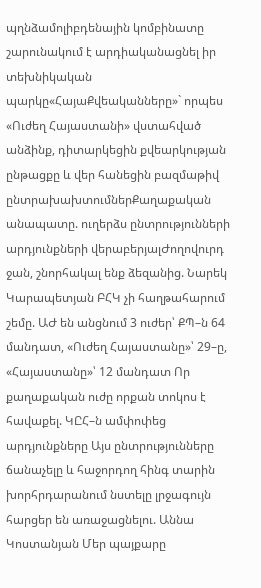պղնձամոլիբդենային կոմբինատը շարունակում է արդիականացնել իր տեխնիկական պարկը«ՀայաՔվեականները»` որպես «Ուժեղ Հայաստանի» վստահված անձինք, դիտարկեցին քվեարկության ընթացքը և վեր հանեցին բազմաթիվ ընտրախախտումներՔաղաքական անապատը. ուղերձս ընտրությունների արդյունքների վերաբերյալԺողովուրդ ջան, շնորհակալ ենք ձեզանից. Նարեկ Կարապետյան ԲՀԿ չի հաղթահարում շեմը. ԱԺ են անցնում 3 ուժեր՝ ՔՊ–ն 64 մանդատ, «Ուժեղ Հայաստանը»՝ 29–ը, «Հայաստանը»՝ 12 մանդատ Որ քաղաքական ուժը որքան տոկոս է հավաքել. ԿԸՀ–ն ամփոփեց արդյունքները Այս ընտրությունները ճանաչելը և հաջորդող հինգ տարին խորհրդարանում նստելը լրջագույն հարցեր են առաջացնելու. Աննա Կոստանյան Մեր պայքարը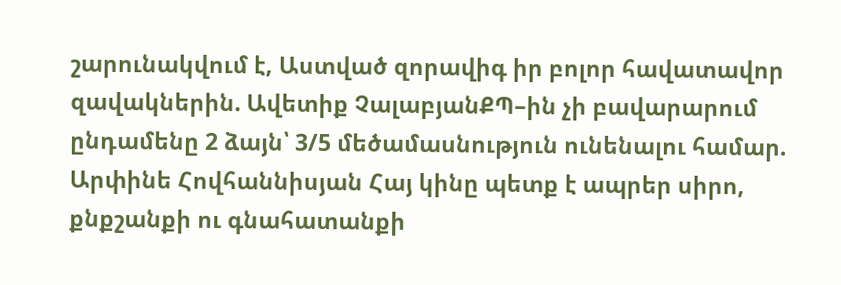շարունակվում է, Աստված զորավիգ իր բոլոր հավատավոր զավակներին. Ավետիք ՉալաբյանՔՊ–ին չի բավարարում ընդամենը 2 ձայն՝ 3/5 մեծամասնություն ունենալու համար. Արփինե Հովհաննիսյան Հայ կինը պետք է ապրեր սիրո, քնքշանքի ու գնահատանքի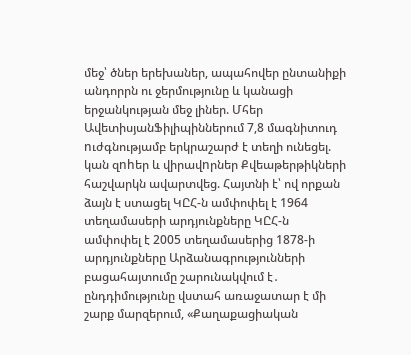մեջ՝ ծներ երեխաներ, ապահովեր ընտանիքի անդորրն ու ջերմությունը և կանացի երջանկության մեջ լիներ. Մհեր ԱվետիսյանՖիլիպիններում 7,8 մագնիտուդ nւժգնությամբ երկրաշարժ է տեղի ունեցել. կան զnhեր և վիրավnրներ Քվեաթերթիկների հաշվարկն ավարտվեց. Հայտնի է՝ ով որքան ձայն է ստացել ԿԸՀ-ն ամփոփել է 1964 տեղամասերի արդյունքները ԿԸՀ-ն ամփոփել է 2005 տեղամասերից 1878-ի արդյունքները Արձանագրությունների բացահայտումը շարունակվում է․ ընդդիմությունը վստահ առաջատար է մի շարք մարզերում, «Քաղաքացիական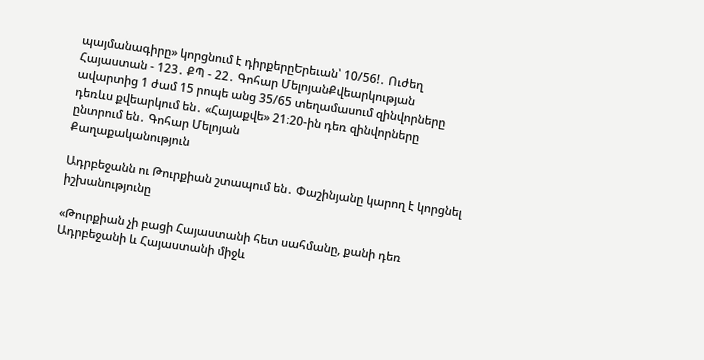պայմանագիրը» կորցնում է դիրքերըԵրեւան՝ 10/56!․ Ուժեղ Հայաստան - 123․ ՔՊ - 22․ Գոհար ՄելոյանՔվեարկության ավարտից 1 ժամ 15 րոպե անց 35/65 տեղամասում զինվորները դեռևս քվեարկում են․ «Հայաքվե» 21։20-ին դեռ զինվորները ընտրում են․ Գոհար Մելոյան
Քաղաքականություն

Ադրբեջանն ու Թուրքիան շտապում են․ Փաշինյանը կարող է կորցնել իշխանությունը

«Թուրքիան չի բացի Հայաստանի հետ սահմանը, քանի դեռ Ադրբեջանի և Հայաստանի միջև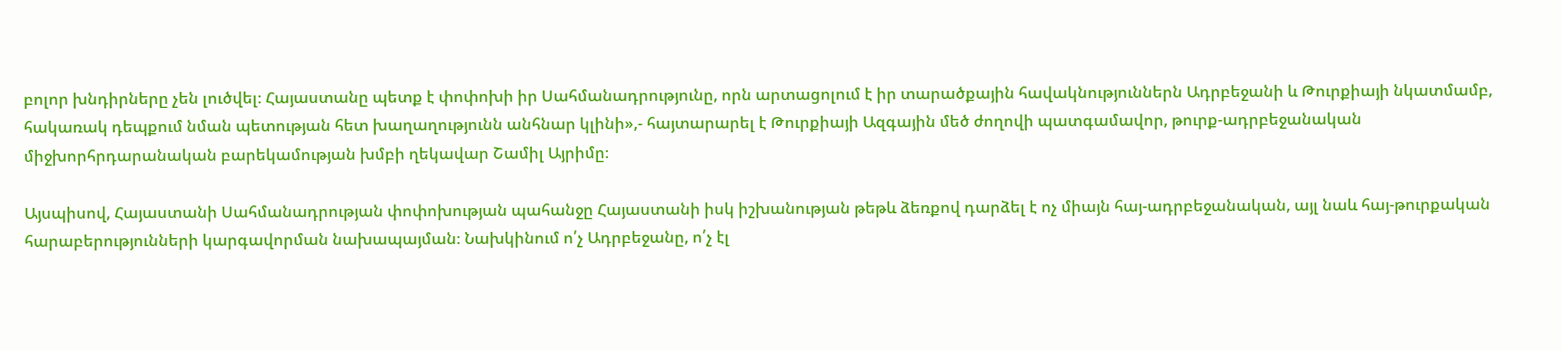բոլոր խնդիրները չեն լուծվել։ Հայաստանը պետք է փոփոխի իր Սահմանադրությունը, որն արտացոլում է իր տարածքային հավակնություններն Ադրբեջանի և Թուրքիայի նկատմամբ, հակառակ դեպքում նման պետության հետ խաղաղությունն անհնար կլինի»,- հայտարարել է Թուրքիայի Ազգային մեծ ժողովի պատգամավոր, թուրք-ադրբեջանական միջխորհրդարանական բարեկամության խմբի ղեկավար Շամիլ Այրիմը։

Այսպիսով, Հայաստանի Սահմանադրության փոփոխության պահանջը Հայաստանի իսկ իշխանության թեթև ձեռքով դարձել է ոչ միայն հայ-ադրբեջանական, այլ նաև հայ-թուրքական հարաբերությունների կարգավորման նախապայման։ Նախկինում ո՛չ Ադրբեջանը, ո՛չ էլ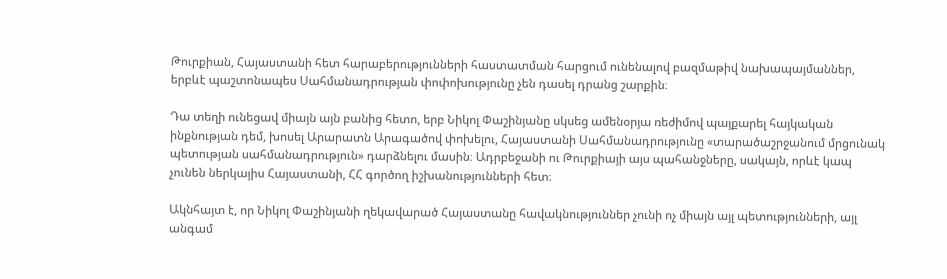Թուրքիան, Հայաստանի հետ հարաբերությունների հաստատման հարցում ունենալով բազմաթիվ նախապայմաններ, երբևէ պաշտոնապես Սահմանադրության փոփոխությունը չեն դասել դրանց շարքին։

Դա տեղի ունեցավ միայն այն բանից հետո, երբ Նիկոլ Փաշինյանը սկսեց ամենօրյա ռեժիմով պայքարել հայկական ինքնության դեմ, խոսել Արարատն Արագածով փոխելու, Հայաստանի Սահմանադրությունը «տարածաշրջանում մրցունակ պետության սահմանադրություն» դարձնելու մասին։ Ադրբեջանի ու Թուրքիայի այս պահանջները, սակայն, որևէ կապ չունեն ներկայիս Հայաստանի, ՀՀ գործող իշխանությունների հետ։

Ակնհայտ է, որ Նիկոլ Փաշինյանի ղեկավարած Հայաստանը հավակնություններ չունի ոչ միայն այլ պետությունների, այլ անգամ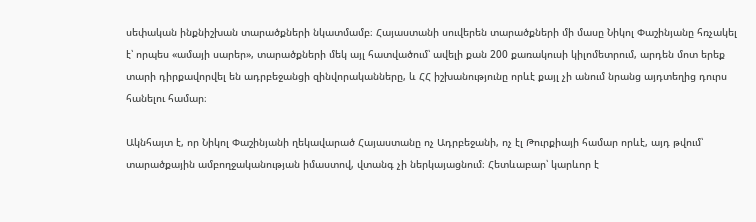սեփական ինքնիշխան տարածքների նկատմամբ։ Հայաստանի սուվերեն տարածքների մի մասը Նիկոլ Փաշինյանը հռչակել է՝ որպես «ամայի սարեր», տարածքների մեկ այլ հատվածում՝ ավելի քան 200 քառակուսի կիլոմետրում, արդեն մոտ երեք տարի դիրքավորվել են ադրբեջանցի զինվորականները, և ՀՀ իշխանությունը որևէ քայլ չի անում նրանց այդտեղից դուրս հանելու համար։

Ակնհայտ է, որ Նիկոլ Փաշինյանի ղեկավարած Հայաստանը ոչ Ադրբեջանի, ոչ էլ Թուրքիայի համար որևէ, այդ թվում՝ տարածքային ամբողջականության իմաստով, վտանգ չի ներկայացնում։ Հետևաբար՝ կարևոր է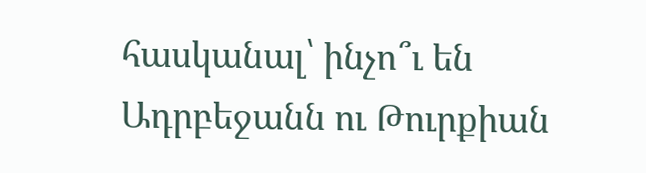հասկանալ՝ ինչո՞ւ են Ադրբեջանն ու Թուրքիան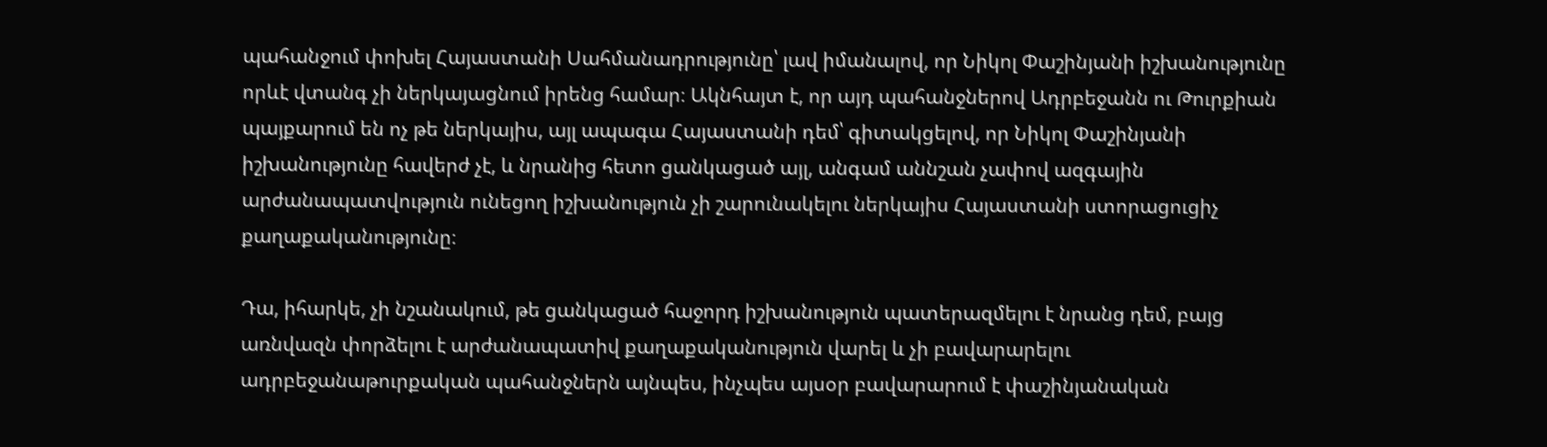պահանջում փոխել Հայաստանի Սահմանադրությունը՝ լավ իմանալով, որ Նիկոլ Փաշինյանի իշխանությունը որևէ վտանգ չի ներկայացնում իրենց համար։ Ակնհայտ է, որ այդ պահանջներով Ադրբեջանն ու Թուրքիան պայքարում են ոչ թե ներկայիս, այլ ապագա Հայաստանի դեմ՝ գիտակցելով, որ Նիկոլ Փաշինյանի իշխանությունը հավերժ չէ, և նրանից հետո ցանկացած այլ, անգամ աննշան չափով ազգային արժանապատվություն ունեցող իշխանություն չի շարունակելու ներկայիս Հայաստանի ստորացուցիչ քաղաքականությունը։

Դա, իհարկե, չի նշանակում, թե ցանկացած հաջորդ իշխանություն պատերազմելու է նրանց դեմ, բայց առնվազն փորձելու է արժանապատիվ քաղաքականություն վարել և չի բավարարելու ադրբեջանաթուրքական պահանջներն այնպես, ինչպես այսօր բավարարում է փաշինյանական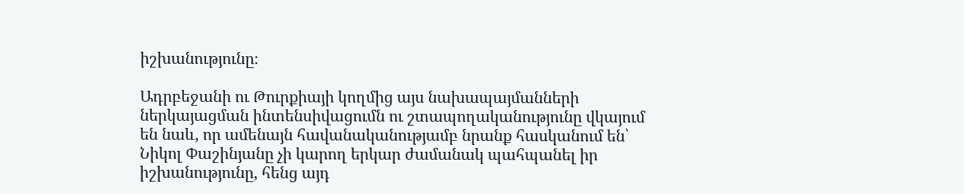իշխանությունը։

Ադրբեջանի ու Թուրքիայի կողմից այս նախապայմանների ներկայացման ինտենսիվացումն ու շտապողականությունը վկայում են նաև, որ ամենայն հավանականությամբ նրանք հասկանում են՝ Նիկոլ Փաշինյանը չի կարող երկար ժամանակ պահպանել իր իշխանությունը, հենց այդ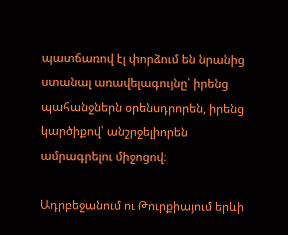պատճառով էլ փորձում են նրանից ստանալ առավելագույնը՝ իրենց պահանջներն օրենսդրորեն, իրենց կարծիքով՝ անշրջելիորեն ամրագրելու միջոցով։

Ադրբեջանում ու Թուրքիայում երևի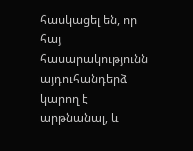հասկացել են, որ հայ հասարակությունն այդուհանդերձ կարող է արթնանալ, և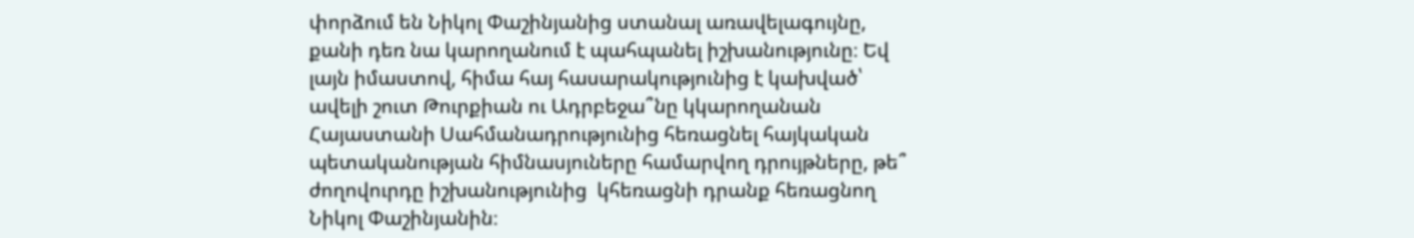փորձում են Նիկոլ Փաշինյանից ստանալ առավելագույնը, քանի դեռ նա կարողանում է պահպանել իշխանությունը։ Եվ լայն իմաստով, հիմա հայ հասարակությունից է կախված՝ ավելի շուտ Թուրքիան ու Ադրբեջա՞նը կկարողանան Հայաստանի Սահմանադրությունից հեռացնել հայկական պետականության հիմնասյուները համարվող դրույթները, թե՞ ժողովուրդը իշխանությունից  կհեռացնի դրանք հեռացնող Նիկոլ Փաշինյանին։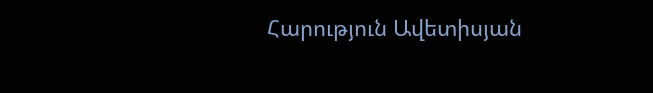Հարություն Ավետիսյան